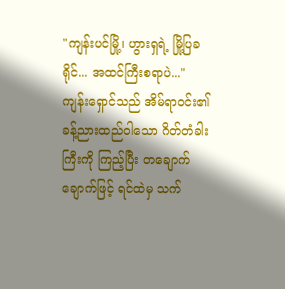"ကျန်းပင်မြို့၊ ဟွားရှရဲ့ မြို့ပြခရိုင်... အထင်ကြီးစရာပဲ..."
ကျန်းရှောင်သည် အိမ်ရာဝင်း၏ ခန့်ညားထည်ဝါသော ဂိတ်တံခါးကြီးကို ကြည့်ပြီး တချောက်
ချောက်ဖြင့် ရင်ထဲမှ သက်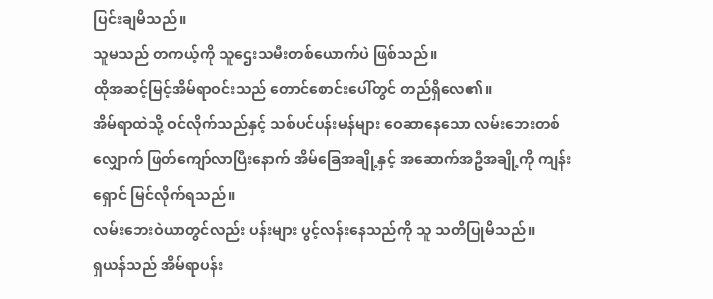ပြင်းချမိသည်။
သူမသည် တကယ့်ကို သူဌေးသမီးတစ်ယောက်ပဲ ဖြစ်သည်။
ထိုအဆင့်မြင့်အိမ်ရာဝင်းသည် တောင်စောင်းပေါ်တွင် တည်ရှိလေ၏။
အိမ်ရာထဲသို့ ဝင်လိုက်သည်နှင့် သစ်ပင်ပန်းမန်များ ဝေဆာနေသော လမ်းဘေးတစ်လျှောက် ဖြတ်ကျော်လာပြီးနောက် အိမ်ခြေအချို့နှင့် အဆောက်အဦအချို့ကို ကျန်းရှောင် မြင်လိုက်ရသည်။
လမ်းဘေးဝဲယာတွင်လည်း ပန်းများ ပွင့်လန်းနေသည်ကို သူ သတိပြုမိသည်။
ရှယန်သည် အိမ်ရာပန်း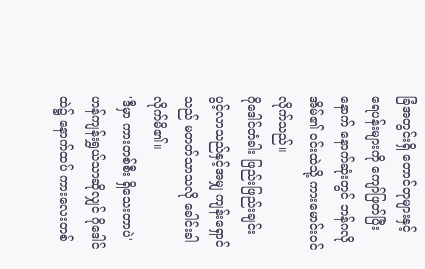ခြံအတွင်းရှိ တောင်တုများနှင့် ရေပန်းများကို ကျော်ဖြတ်ပြီးနောက် နောက်ဆုံးတွင် ဘန်ဂလိုအိမ်၏ ဝင်းထဲသို့ ကားမောင်းဝင်လိုက်သည်။
ဂိုဒေါင်တံခါး ဖြည်းဖြည်းချင်း ပွင့်လာသည်နှင့်အမျှ ကျန်းရှောင်သည် မတတ်သာသလို ခေါင်းခါလိုက်မိ၏။
'ဒီမှာ ကားတစ်စီး ရှိသေးတာပဲ'
ဟန်ကျန်းရွှယ်သာဆိုလျှင် ဂိုဒေါင်ထဲ၌ နောက်ထပ် ကားလေးတစ်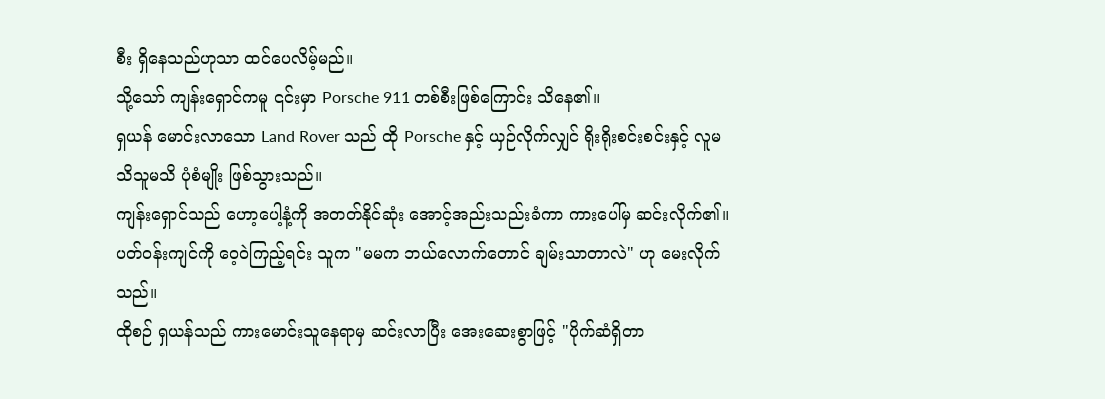စီး ရှိနေသည်ဟုသာ ထင်ပေလိမ့်မည်။
သို့သော် ကျန်းရှောင်ကမူ ၎င်းမှာ Porsche 911 တစ်စီးဖြစ်ကြောင်း သိနေ၏။
ရှယန် မောင်းလာသော Land Rover သည် ထို Porsche နှင့် ယှဉ်လိုက်လျှင် ရိုးရိုးစင်းစင်းနှင့် လူမသိသူမသိ ပုံစံမျိုး ဖြစ်သွားသည်။
ကျန်းရှောင်သည် ဟော့ပေါ့နံ့ကို အတတ်နိုင်ဆုံး အောင့်အည်းသည်းခံကာ ကားပေါ်မှ ဆင်းလိုက်၏။
ပတ်ဝန်းကျင်ကို ဝေ့ဝဲကြည့်ရင်း သူက "မမက ဘယ်လောက်တောင် ချမ်းသာတာလဲ" ဟု မေးလိုက်သည်။
ထိုစဉ် ရှယန်သည် ကားမောင်းသူနေရာမှ ဆင်းလာပြီး အေးဆေးစွာဖြင့် "ပိုက်ဆံရှိတာ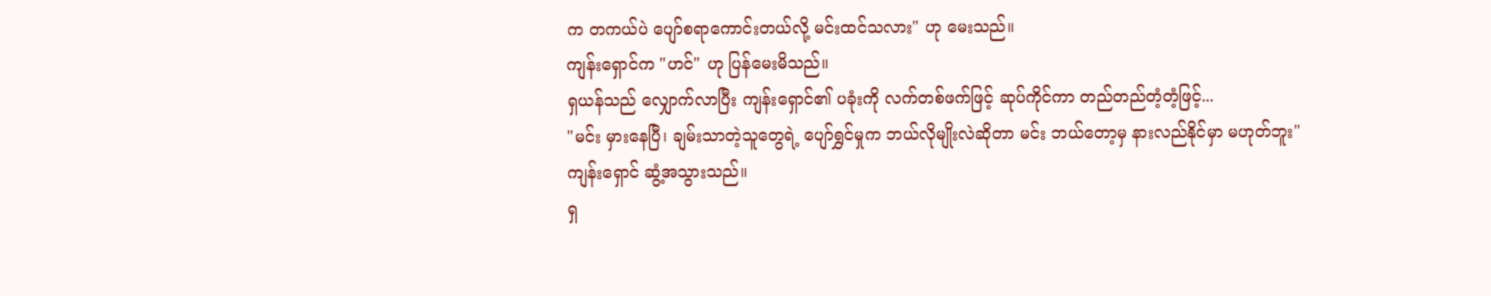က တကယ်ပဲ ပျော်စရာကောင်းတယ်လို့ မင်းထင်သလား" ဟု မေးသည်။
ကျန်းရှောင်က "ဟင်" ဟု ပြန်မေးမိသည်။
ရှယန်သည် လျှောက်လာပြီး ကျန်းရှောင်၏ ပခုံးကို လက်တစ်ဖက်ဖြင့် ဆုပ်ကိုင်ကာ တည်တည်တံ့တံ့ဖြင့်...
"မင်း မှားနေပြီ၊ ချမ်းသာတဲ့သူတွေရဲ့ ပျော်ရွှင်မှုက ဘယ်လိုမျိုးလဲဆိုတာ မင်း ဘယ်တော့မှ နားလည်နိုင်မှာ မဟုတ်ဘူး"
ကျန်းရှောင် ဆွံ့အသွားသည်။
ရှ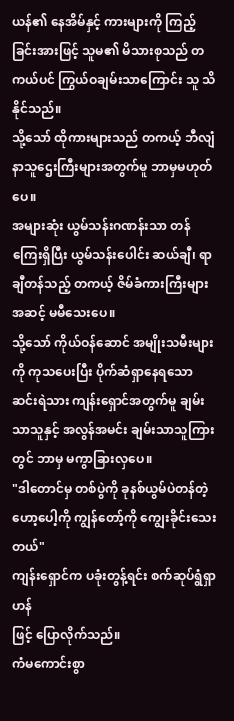ယန်၏ နေအိမ်နှင့် ကားများကို ကြည့်ခြင်းအားဖြင့် သူမ၏ မိသားစုသည် တကယ်ပင် ကြွယ်ဝချမ်းသာကြောင်း သူ သိနိုင်သည်။
သို့သော် ထိုကားများသည် တကယ့် ဘီလျံနာသူဌေးကြီးများအတွက်မူ ဘာမှမဟုတ်ပေ။
အများဆုံး ယွမ်သန်းဂဏန်းသာ တန်ကြေးရှိပြီး ယွမ်သန်းပေါင်း ဆယ်ချီ၊ ရာချီတန်သည့် တကယ့် ဇိမ်ခံကားကြီးများအဆင့် မမီသေးပေ။
သို့သော် ကိုယ်ဝန်ဆောင် အမျိုးသမီးများကို ကုသပေးပြီး ပိုက်ဆံရှာနေရသော ဆင်းရဲသား ကျန်းရှောင်အတွက်မူ ချမ်းသာသူနှင့် အလွန်အမင်း ချမ်းသာသူကြားတွင် ဘာမှ မကွာခြားလှပေ။
"ဒါတောင်မှ တစ်ပွဲကို ခုနစ်ယွမ်ပဲတန်တဲ့ ဟော့ပေါ့ကို ကျွန်တော့်ကို ကျွေးခိုင်းသေးတယ်"
ကျန်းရှောင်က ပခုံးတွန့်ရင်း စက်ဆုပ်ရွံရှာဟန်
ဖြင့် ပြောလိုက်သည်။
ကံမကောင်းစွာ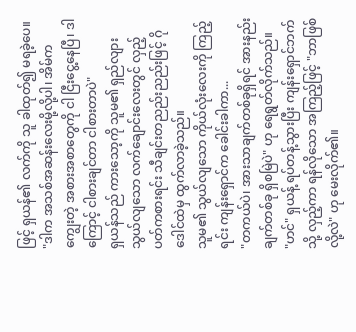ဖြင့် ရှယန်၏ လက်ကို သူ ခါထုတ်၍ မရခဲ့ပေ။
"ဒါက အသစ်အဆန်းလေးမို့လို့ပါ၊ အိမ်က ကျွေးတဲ့ အစားအစာတွေကို ငါ ငြီးငွေ့နေပြီ၊ ဒါကြောင့် ငါစားချင်တာ ငါစားတာပဲ"
ရှယန်သည် ကားသော့ကို သူမ၏ ရှည်လျားသွယ်လျသော လက်ချောင်းလေးတွင် လှည့်ပတ်ကစားရင်း သီချင်းတညည်းညည်းဖြင့် ဂိုဒေါင်ထဲမှ ထွက်လာခဲ့သည်။
သူမ၏ သွယ်လျသော ကိုယ်လုံးလေးကို ကြည့်
ရင်း ကျန်းရှောင်က ခေါင်းခါကာ...
"တကယ်ပဲ၊ အားသာချက်တစ်ခုရှိရင် အားနည်းချက်တစ်ခု ရှိစမြဲပဲ" ဟု ရေရွတ်လိုက်သည်။
"ဟင်" ရှယန့် ရပ်တန့်သွားပြီး ကျန်းရှောင်ဘက်သို့ လှည့်ကာ ရန်လိုသော အကြည့်ဖြင့် "ဘာဖြစ်လို့လဲ" ဟု မေးလိုက်၏။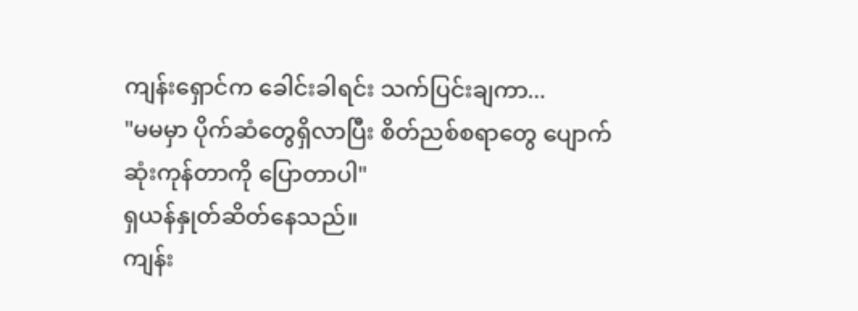ကျန်းရှောင်က ခေါင်းခါရင်း သက်ပြင်းချကာ...
"မမမှာ ပိုက်ဆံတွေရှိလာပြီး စိတ်ညစ်စရာတွေ ပျောက်ဆုံးကုန်တာကို ပြောတာပါ"
ရှယန်နှုတ်ဆိတ်နေသည်။
ကျန်း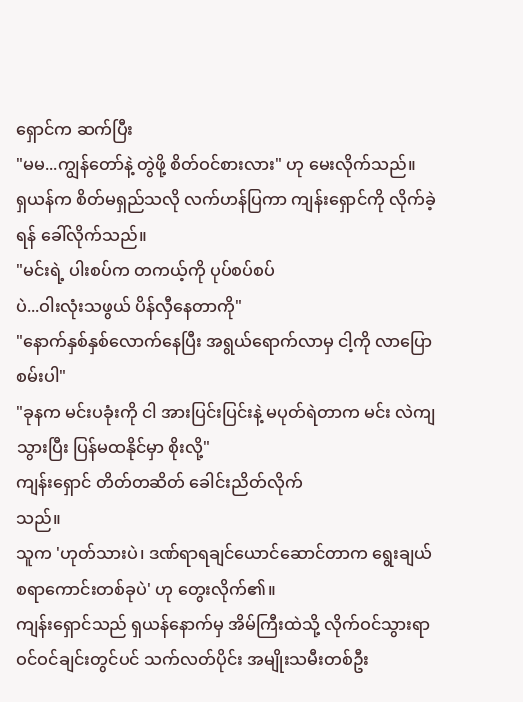ရှောင်က ဆက်ပြီး
"မမ...ကျွန်တော်နဲ့ တွဲဖို့ စိတ်ဝင်စားလား" ဟု မေးလိုက်သည်။
ရှယန်က စိတ်မရှည်သလို လက်ဟန်ပြကာ ကျန်းရှောင်ကို လိုက်ခဲ့ရန် ခေါ်လိုက်သည်။
"မင်းရဲ့ ပါးစပ်က တကယ့်ကို ပုပ်စပ်စပ်
ပဲ...ဝါးလုံးသဖွယ် ပိန်လှီနေတာကို"
"နောက်နှစ်နှစ်လောက်နေပြီး အရွယ်ရောက်လာမှ ငါ့ကို လာပြောစမ်းပါ"
"ခုနက မင်းပခုံးကို ငါ အားပြင်းပြင်းနဲ့ မပုတ်ရဲတာက မင်း လဲကျသွားပြီး ပြန်မထနိုင်မှာ စိုးလို့"
ကျန်းရှောင် တိတ်တဆိတ် ခေါင်းညိတ်လိုက်
သည်။
သူက 'ဟုတ်သားပဲ၊ ဒဏ်ရာရချင်ယောင်ဆောင်တာက ရွေးချယ်စရာကောင်းတစ်ခုပဲ' ဟု တွေးလိုက်၏။
ကျန်းရှောင်သည် ရှယန်နောက်မှ အိမ်ကြီးထဲသို့ လိုက်ဝင်သွားရာ ဝင်ဝင်ချင်းတွင်ပင် သက်လတ်ပိုင်း အမျိုးသမီးတစ်ဦး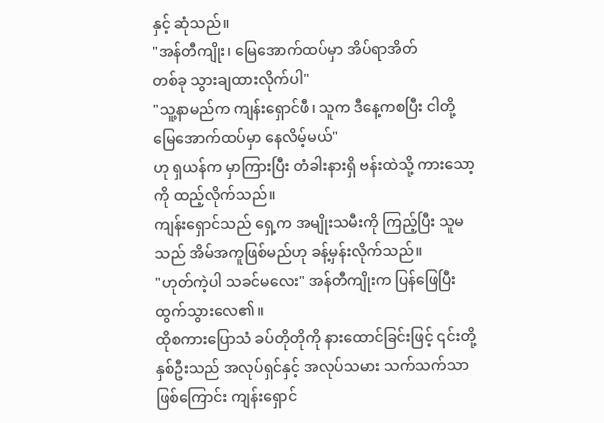နှင့် ဆုံသည်။
"အန်တီကျိုး၊ မြေအောက်ထပ်မှာ အိပ်ရာအိတ်
တစ်ခု သွားချထားလိုက်ပါ"
"သူ့နာမည်က ကျန်းရှောင်ဖီ၊ သူက ဒီနေ့ကစပြီး ငါတို့ မြေအောက်ထပ်မှာ နေလိမ့်မယ်"
ဟု ရှယန်က မှာကြားပြီး တံခါးနားရှိ ဗန်းထဲသို့ ကားသော့ကို ထည့်လိုက်သည်။
ကျန်းရှောင်သည် ရှေ့က အမျိုးသမီးကို ကြည့်ပြီး သူမသည် အိမ်အကူဖြစ်မည်ဟု ခန့်မှန်းလိုက်သည်။
"ဟုတ်ကဲ့ပါ သခင်မလေး" အန်တီကျိုးက ပြန်ဖြေပြီး ထွက်သွားလေ၏။
ထိုစကားပြောသံ ခပ်တိုတိုကို နားထောင်ခြင်းဖြင့် ၎င်းတို့နှစ်ဦးသည် အလုပ်ရှင်နှင့် အလုပ်သမား သက်သက်သာဖြစ်ကြောင်း ကျန်းရှောင်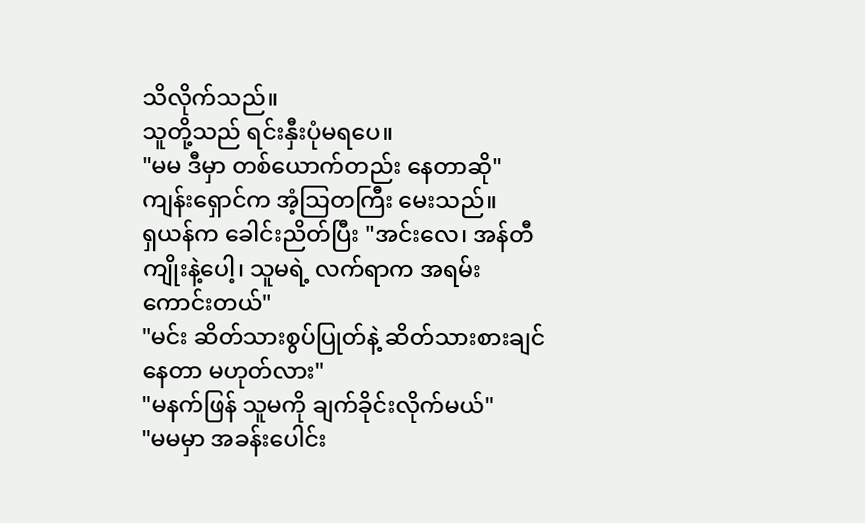သိလိုက်သည်။
သူတို့သည် ရင်းနှီးပုံမရပေ။
"မမ ဒီမှာ တစ်ယောက်တည်း နေတာဆို"
ကျန်းရှောင်က အံ့သြတကြီး မေးသည်။
ရှယန်က ခေါင်းညိတ်ပြီး "အင်းလေ၊ အန်တီကျိုးနဲ့ပေါ့၊ သူမရဲ့ လက်ရာက အရမ်းကောင်းတယ်"
"မင်း ဆိတ်သားစွပ်ပြုတ်နဲ့ ဆိတ်သားစားချင်နေတာ မဟုတ်လား"
"မနက်ဖြန် သူမကို ချက်ခိုင်းလိုက်မယ်"
"မမမှာ အခန်းပေါင်း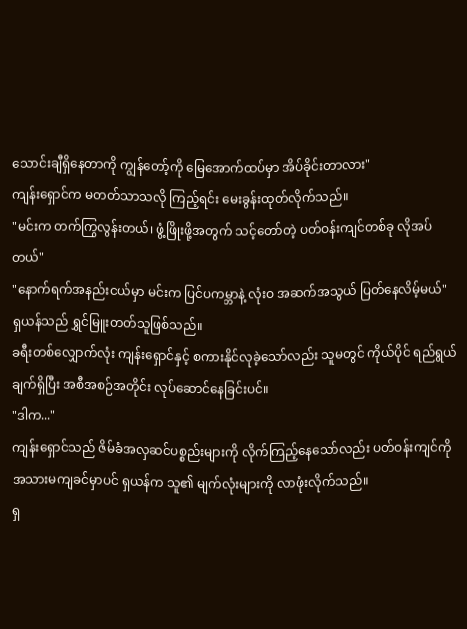သောင်းချီရှိနေတာကို ကျွန်တော့်ကို မြေအောက်ထပ်မှာ အိပ်ခိုင်းတာလား"
ကျန်းရှောင်က မတတ်သာသလို ကြည့်ရင်း မေးခွန်းထုတ်လိုက်သည်။
"မင်းက တက်ကြွလွန်းတယ်၊ ဖွံ့ဖြိုးဖို့အတွက် သင့်တော်တဲ့ ပတ်ဝန်းကျင်တစ်ခု လိုအပ်တယ်"
"နောက်ရက်အနည်းငယ်မှာ မင်းက ပြင်ပကမ္ဘာနဲ့ လုံးဝ အဆက်အသွယ် ပြတ်နေလိမ့်မယ်"
ရှယန်သည် ရွှင်မြူးတတ်သူဖြစ်သည်။
ခရီးတစ်လျှောက်လုံး ကျန်းရှောင်နှင့် စကားနိုင်လုခဲ့သော်လည်း သူမတွင် ကိုယ်ပိုင် ရည်ရွယ်ချက်ရှိပြီး အစီအစဉ်အတိုင်း လုပ်ဆောင်နေခြင်းပင်။
"ဒါက..."
ကျန်းရှောင်သည် ဇိမ်ခံအလှဆင်ပစ္စည်းများကို လိုက်ကြည့်နေသော်လည်း ပတ်ဝန်းကျင်ကို အသားမကျခင်မှာပင် ရှယန်က သူ၏ မျက်လုံးများကို လာဖုံးလိုက်သည်။
ရှ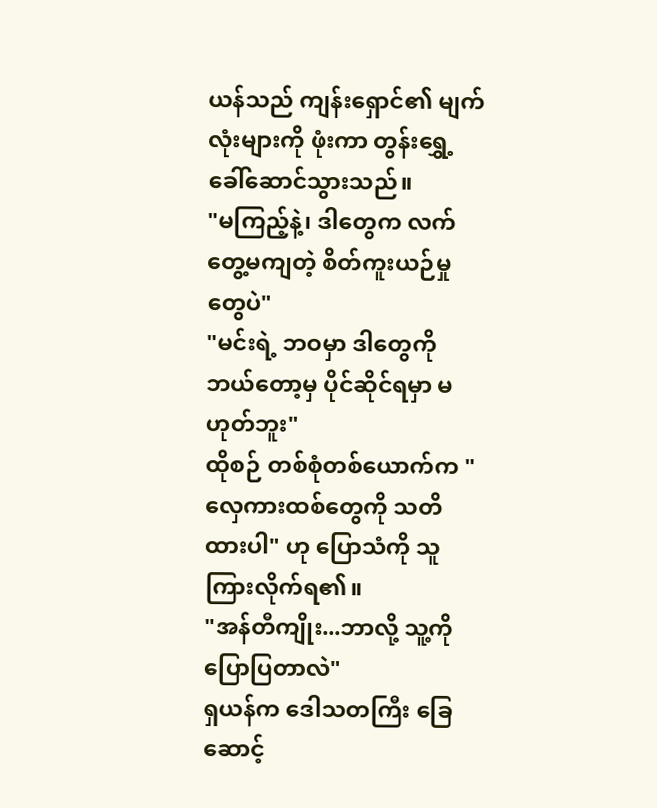ယန်သည် ကျန်းရှောင်၏ မျက်လုံးများကို ဖုံးကာ တွန်းရွှေ့ခေါ်ဆောင်သွားသည်။
"မကြည့်နဲ့၊ ဒါတွေက လက်တွေ့မကျတဲ့ စိတ်ကူးယဉ်မှုတွေပဲ"
"မင်းရဲ့ ဘဝမှာ ဒါတွေကို ဘယ်တော့မှ ပိုင်ဆိုင်ရမှာ မဟုတ်ဘူး"
ထိုစဉ် တစ်စုံတစ်ယောက်က "လှေကားထစ်တွေကို သတိထားပါ" ဟု ပြောသံကို သူကြားလိုက်ရ၏။
"အန်တီကျိုး...ဘာလို့ သူ့ကို ပြောပြတာလဲ"
ရှယန်က ဒေါသတကြီး ခြေဆောင့်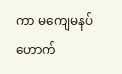ကာ မကျေမနပ် ဟောက်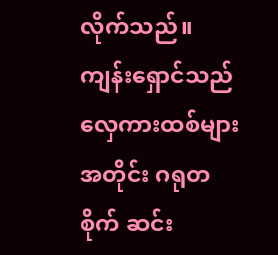လိုက်သည်။
ကျန်းရှောင်သည် လှေကားထစ်များအတိုင်း ဂရုတစိုက် ဆင်း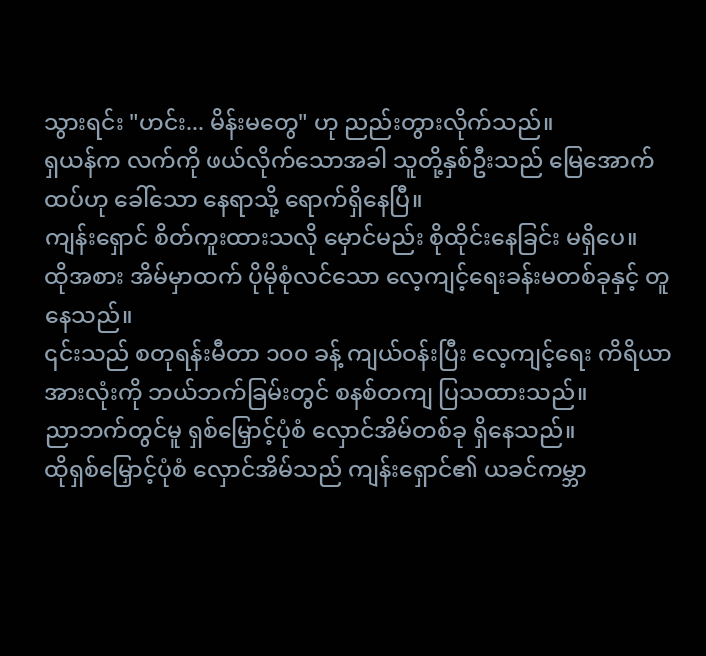သွားရင်း "ဟင်း... မိန်းမတွေ" ဟု ညည်းတွားလိုက်သည်။
ရှယန်က လက်ကို ဖယ်လိုက်သောအခါ သူတို့နှစ်ဦးသည် မြေအောက်ထပ်ဟု ခေါ်သော နေရာသို့ ရောက်ရှိနေပြီ။
ကျန်းရှောင် စိတ်ကူးထားသလို မှောင်မည်း စိုထိုင်းနေခြင်း မရှိပေ။
ထိုအစား အိမ်မှာထက် ပိုမိုစုံလင်သော လေ့ကျင့်ရေးခန်းမတစ်ခုနှင့် တူနေသည်။
၎င်းသည် စတုရန်းမီတာ ၁၀၀ ခန့် ကျယ်ဝန်းပြီး လေ့ကျင့်ရေး ကိရိယာအားလုံးကို ဘယ်ဘက်ခြမ်းတွင် စနစ်တကျ ပြသထားသည်။
ညာဘက်တွင်မူ ရှစ်မြှောင့်ပုံစံ လှောင်အိမ်တစ်ခု ရှိနေသည်။
ထိုရှစ်မြှောင့်ပုံစံ လှောင်အိမ်သည် ကျန်းရှောင်၏ ယခင်ကမ္ဘာ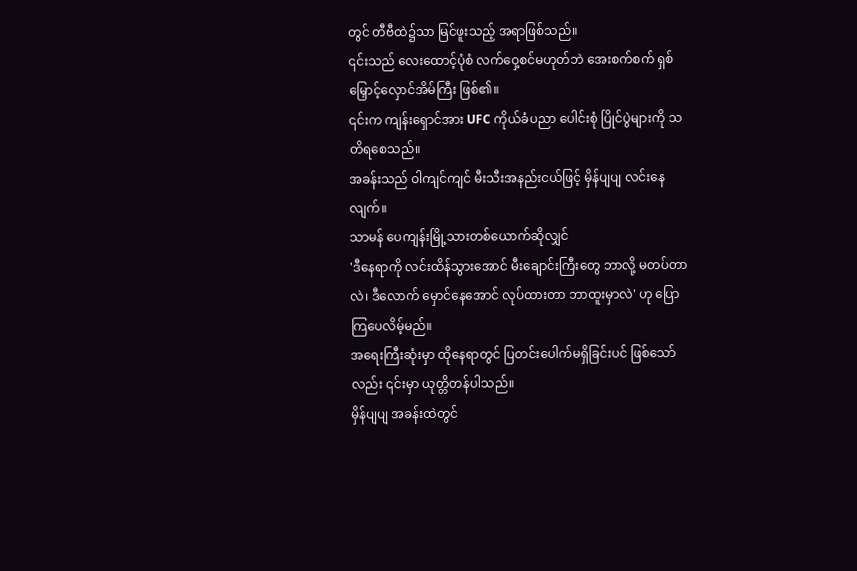တွင် တီဗီထဲ၌သာ မြင်ဖူးသည့် အရာဖြစ်သည်။
၎င်းသည် လေးထောင့်ပုံစံ လက်ဝှေ့စင်မဟုတ်ဘဲ အေးစက်စက် ရှစ်မြှောင့်လှောင်အိမ်ကြီး ဖြစ်၏။
၎င်းက ကျန်းရှောင်အား UFC ကိုယ်ခံပညာ ပေါင်းစုံ ပြိုင်ပွဲများကို သတိရစေသည်။
အခန်းသည် ဝါကျင်ကျင် မီးသီးအနည်းငယ်ဖြင့် မှိန်ပျပျ လင်းနေလျက်။
သာမန် ပေကျန်းမြို့သားတစ်ယောက်ဆိုလျှင်
'ဒီနေရာကို လင်းထိန်သွားအောင် မီးချောင်းကြီးတွေ ဘာလို့ မတပ်တာလဲ၊ ဒီလောက် မှောင်နေအောင် လုပ်ထားတာ ဘာထူးမှာလဲ' ဟု ပြောကြပေလိမ့်မည်။
အရေးကြီးဆုံးမှာ ထိုနေရာတွင် ပြတင်းပေါက်မရှိခြင်းပင် ဖြစ်သော်လည်း ၎င်းမှာ ယုတ္တိတန်ပါသည်။
မှိန်ပျပျ အခန်းထဲတွင်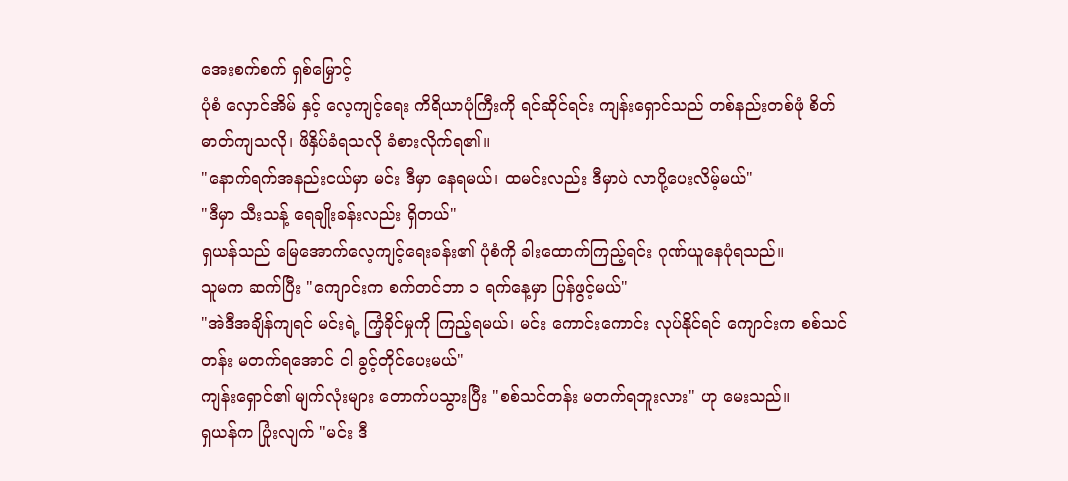အေးစက်စက် ရှစ်မြှောင့်
ပုံစံ လှောင်အိမ် နှင့် လေ့ကျင့်ရေး ကိရိယာပုံကြီးကို ရင်ဆိုင်ရင်း ကျန်းရှောင်သည် တစ်နည်းတစ်ဖုံ စိတ်ဓာတ်ကျသလို၊ ဖိနှိပ်ခံရသလို ခံစားလိုက်ရ၏။
"နောက်ရက်အနည်းငယ်မှာ မင်း ဒီမှာ နေရမယ်၊ ထမင်းလည်း ဒီမှာပဲ လာပို့ပေးလိမ့်မယ်"
"ဒီမှာ သီးသန့် ရေချိုးခန်းလည်း ရှိတယ်"
ရှယန်သည် မြေအောက်လေ့ကျင့်ရေးခန်း၏ ပုံစံကို ခါးထောက်ကြည့်ရင်း ဂုဏ်ယူနေပုံရသည်။
သူမက ဆက်ပြီး "ကျောင်းက စက်တင်ဘာ ၁ ရက်နေ့မှာ ပြန်ဖွင့်မယ်"
"အဲဒီအချိန်ကျရင် မင်းရဲ့ ကြံ့ခိုင်မှုကို ကြည့်ရမယ်၊ မင်း ကောင်းကောင်း လုပ်နိုင်ရင် ကျောင်းက စစ်သင်တန်း မတက်ရအောင် ငါ ခွင့်တိုင်ပေးမယ်"
ကျန်းရှောင်၏ မျက်လုံးများ တောက်ပသွားပြီး "စစ်သင်တန်း မတက်ရဘူးလား" ဟု မေးသည်။
ရှယန်က ပြုံးလျက် "မင်း ဒီ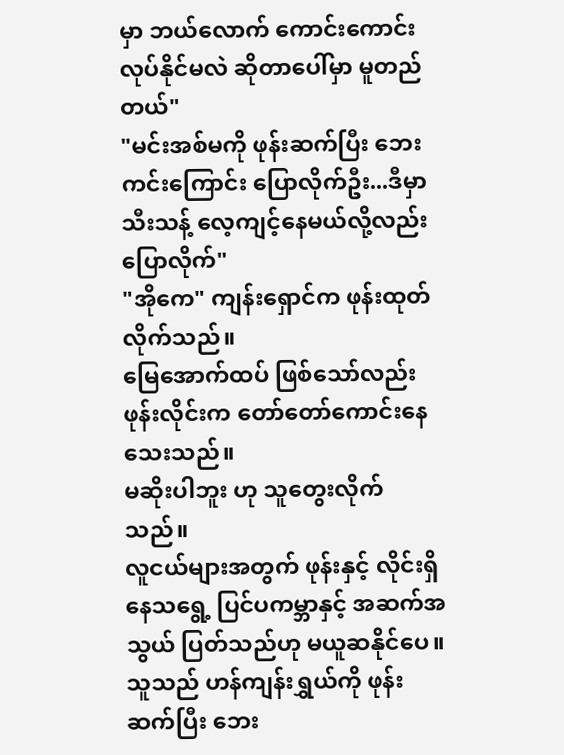မှာ ဘယ်လောက် ကောင်းကောင်း လုပ်နိုင်မလဲ ဆိုတာပေါ်မှာ မူတည်တယ်"
"မင်းအစ်မကို ဖုန်းဆက်ပြီး ဘေးကင်းကြောင်း ပြောလိုက်ဦး...ဒီမှာ သီးသန့် လေ့ကျင့်နေမယ်လို့လည်း ပြောလိုက်"
"အိုကေ" ကျန်းရှောင်က ဖုန်းထုတ်လိုက်သည်။
မြေအောက်ထပ် ဖြစ်သော်လည်း ဖုန်းလိုင်းက တော်တော်ကောင်းနေသေးသည်။
မဆိုးပါဘူး ဟု သူတွေးလိုက်သည်။
လူငယ်များအတွက် ဖုန်းနှင့် လိုင်းရှိနေသရွေ့ ပြင်ပကမ္ဘာနှင့် အဆက်အသွယ် ပြတ်သည်ဟု မယူဆနိုင်ပေ။
သူသည် ဟန်ကျန်းရွှယ်ကို ဖုန်းဆက်ပြီး ဘေး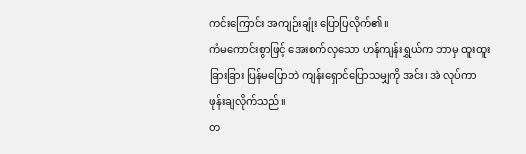ကင်းကြောင်း အကျဉ်းချုံး ပြောပြလိုက်၏။
ကံမကောင်းစွာဖြင့် အေးစက်လှသော ဟန်ကျန်းရွှယ်က ဘာမှ ထူးထူးခြားခြား ပြန်မပြောဘဲ ကျန်းရှောင်ပြောသမျှကို အင်း၊ အဲ လုပ်ကာ ဖုန်းချလိုက်သည်။
တ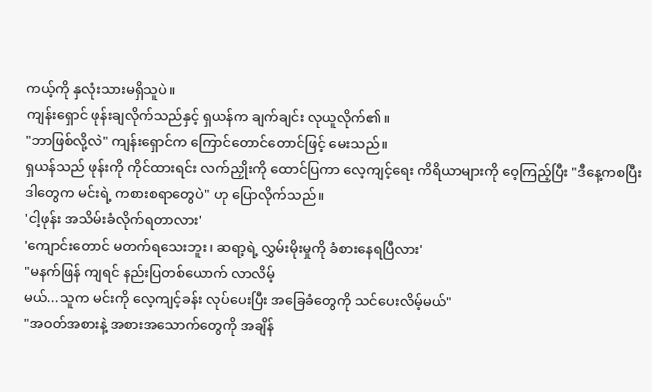ကယ့်ကို နှလုံးသားမရှိသူပဲ။
ကျန်းရှောင် ဖုန်းချလိုက်သည်နှင့် ရှယန်က ချက်ချင်း လုယူလိုက်၏။
"ဘာဖြစ်လို့လဲ" ကျန်းရှောင်က ကြောင်တောင်တောင်ဖြင့် မေးသည်။
ရှယန်သည် ဖုန်းကို ကိုင်ထားရင်း လက်ညှိုးကို ထောင်ပြကာ လေ့ကျင့်ရေး ကိရိယာများကို ဝေ့ကြည့်ပြီး "ဒီနေ့ကစပြီး ဒါတွေက မင်းရဲ့ ကစားစရာတွေပဲ" ဟု ပြောလိုက်သည်။
'ငါ့ဖုန်း အသိမ်းခံလိုက်ရတာလား'
'ကျောင်းတောင် မတက်ရသေးဘူး၊ ဆရာ့ရဲ့ လွှမ်းမိုးမှုကို ခံစားနေရပြီလား'
"မနက်ဖြန် ကျရင် နည်းပြတစ်ယောက် လာလိမ့်
မယ်...သူက မင်းကို လေ့ကျင့်ခန်း လုပ်ပေးပြီး အခြေခံတွေကို သင်ပေးလိမ့်မယ်"
"အဝတ်အစားနဲ့ အစားအသောက်တွေကို အချိန်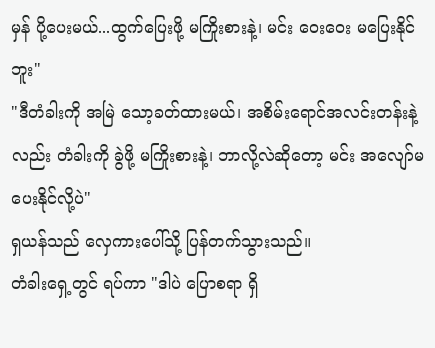မှန် ပို့ပေးမယ်...ထွက်ပြေးဖို့ မကြိုးစားနဲ့၊ မင်း ဝေးဝေး မပြေးနိုင်ဘူး"
"ဒီတံခါးကို အမြဲ သော့ခတ်ထားမယ်၊ အစိမ်းရောင်အလင်းတန်းနဲ့လည်း တံခါးကို ခွဲဖို့ မကြိုးစားနဲ့၊ ဘာလို့လဲဆိုတော့ မင်း အလျော်မပေးနိုင်လို့ပဲ"
ရှယန်သည် လှေကားပေါ်သို့ ပြန်တက်သွားသည်။
တံခါးရှေ့တွင် ရပ်ကာ "ဒါပဲ ပြောစရာ ရှိ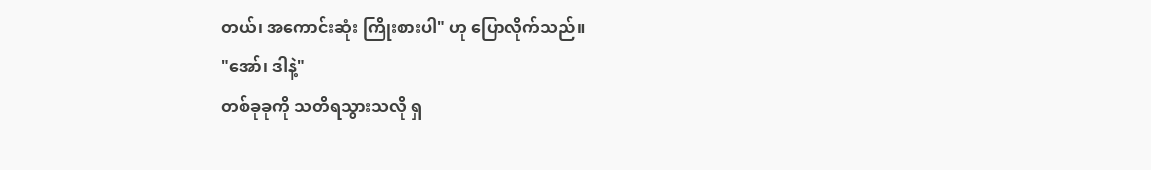တယ်၊ အကောင်းဆုံး ကြိုးစားပါ" ဟု ပြောလိုက်သည်။
"အော်၊ ဒါနဲ့"
တစ်ခုခုကို သတိရသွားသလို ရှ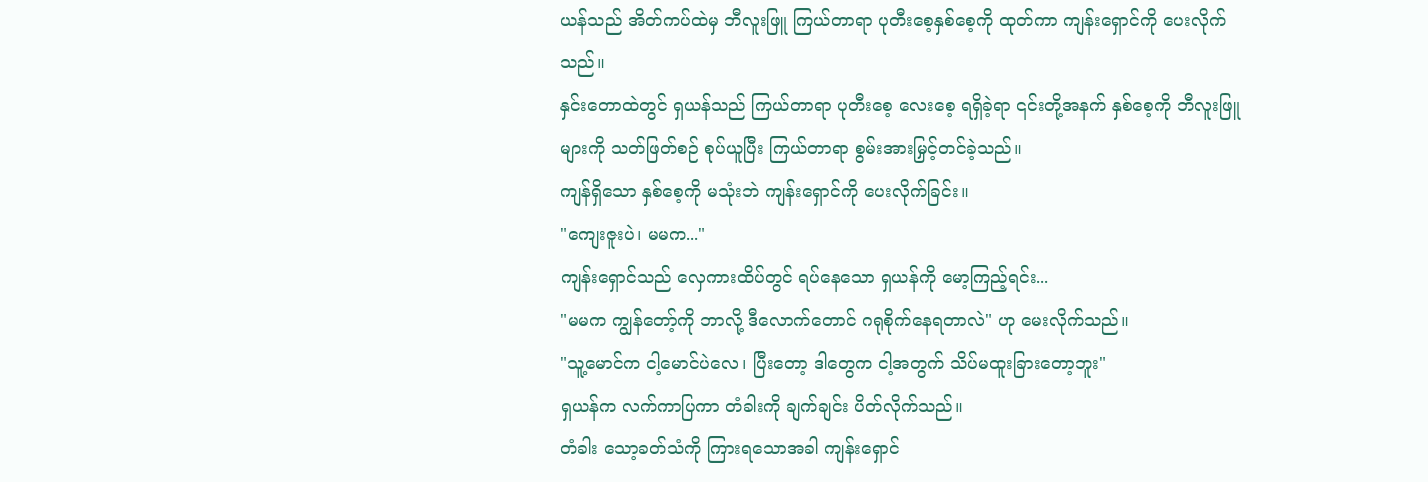ယန်သည် အိတ်ကပ်ထဲမှ ဘီလူးဖြူ ကြယ်တာရာ ပုတီးစေ့နှစ်စေ့ကို ထုတ်ကာ ကျန်းရှောင်ကို ပေးလိုက်သည်။
နှင်းတောထဲတွင် ရှယန်သည် ကြယ်တာရာ ပုတီးစေ့ လေးစေ့ ရရှိခဲ့ရာ ၎င်းတို့အနက် နှစ်စေ့ကို ဘီလူးဖြူများကို သတ်ဖြတ်စဉ် စုပ်ယူပြီး ကြယ်တာရာ စွမ်းအားမြှင့်တင်ခဲ့သည်။
ကျန်ရှိသော နှစ်စေ့ကို မသုံးဘဲ ကျန်းရှောင်ကို ပေးလိုက်ခြင်း။
"ကျေးဇူးပဲ၊ မမက..."
ကျန်းရှောင်သည် လှေကားထိပ်တွင် ရပ်နေသော ရှယန်ကို မော့ကြည့်ရင်း...
"မမက ကျွန်တော့်ကို ဘာလို့ ဒီလောက်တောင် ဂရုစိုက်နေရတာလဲ" ဟု မေးလိုက်သည်။
"သူ့မောင်က ငါ့မောင်ပဲလေ၊ ပြီးတော့ ဒါတွေက ငါ့အတွက် သိပ်မထူးခြားတော့ဘူး"
ရှယန်က လက်ကာပြကာ တံခါးကို ချက်ချင်း ပိတ်လိုက်သည်။
တံခါး သော့ခတ်သံကို ကြားရသောအခါ ကျန်းရှောင်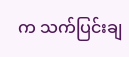က သက်ပြင်းချ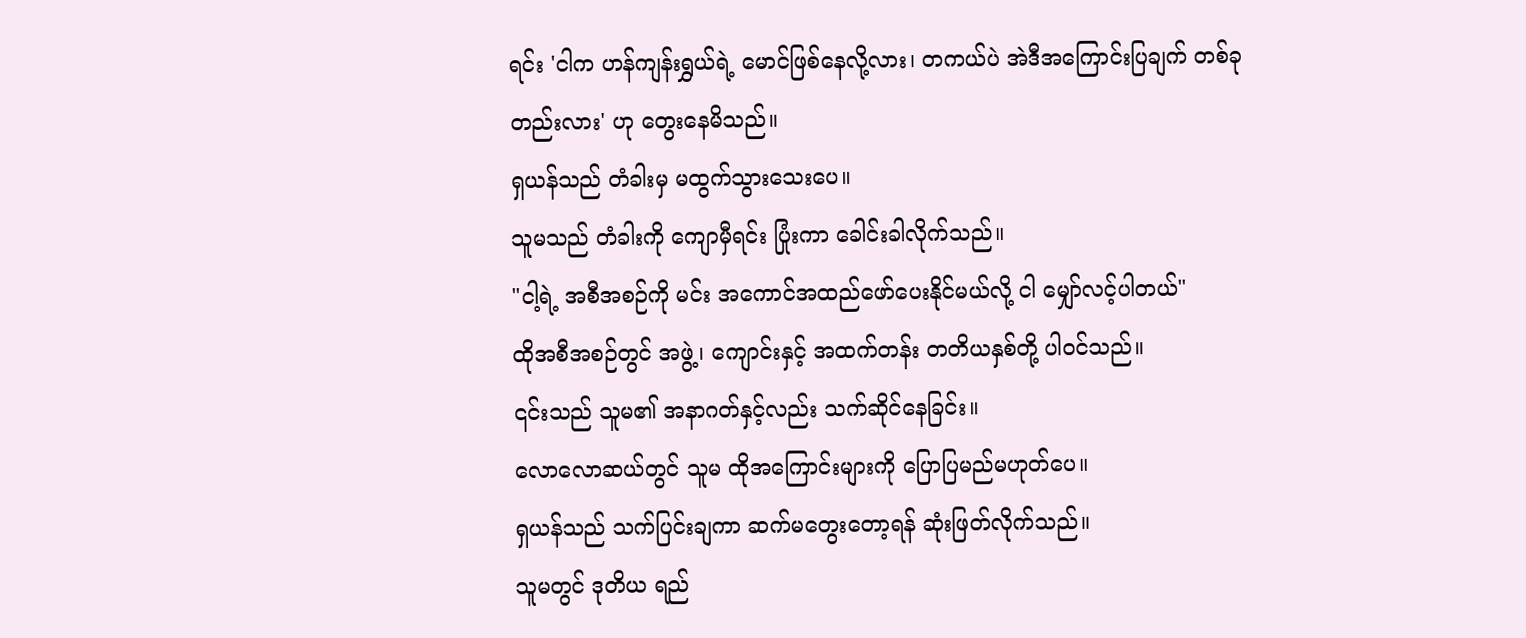ရင်း 'ငါက ဟန်ကျန်းရွှယ်ရဲ့ မောင်ဖြစ်နေလို့လား၊ တကယ်ပဲ အဲဒီအကြောင်းပြချက် တစ်ခုတည်းလား' ဟု တွေးနေမိသည်။
ရှယန်သည် တံခါးမှ မထွက်သွားသေးပေ။
သူမသည် တံခါးကို ကျောမှီရင်း ပြုံးကာ ခေါင်းခါလိုက်သည်။
"ငါ့ရဲ့ အစီအစဉ်ကို မင်း အကောင်အထည်ဖော်ပေးနိုင်မယ်လို့ ငါ မျှော်လင့်ပါတယ်"
ထိုအစီအစဉ်တွင် အဖွဲ့၊ ကျောင်းနှင့် အထက်တန်း တတိယနှစ်တို့ ပါဝင်သည်။
၎င်းသည် သူမ၏ အနာဂတ်နှင့်လည်း သက်ဆိုင်နေခြင်း။
လောလောဆယ်တွင် သူမ ထိုအကြောင်းများကို ပြောပြမည်မဟုတ်ပေ။
ရှယန်သည် သက်ပြင်းချကာ ဆက်မတွေးတော့ရန် ဆုံးဖြတ်လိုက်သည်။
သူမတွင် ဒုတိယ ရည်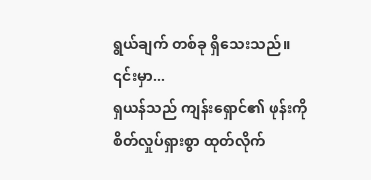ရွယ်ချက် တစ်ခု ရှိသေးသည်။ ၎င်းမှာ...
ရှယန်သည် ကျန်းရှောင်၏ ဖုန်းကို စိတ်လှုပ်ရှားစွာ ထုတ်လိုက်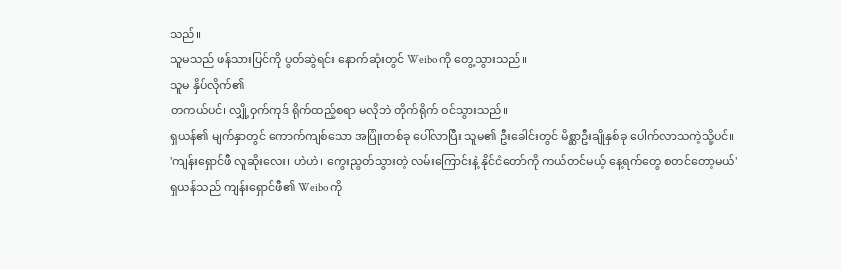သည်။
သူမသည် ဖန်သားပြင်ကို ပွတ်ဆွဲရင်း နောက်ဆုံးတွင် Weibo ကို တွေ့သွားသည်။
သူမ နှိပ်လိုက်၏
တကယ်ပင်၊ လျှို့ဝှက်ကုဒ် ရိုက်ထည့်စရာ မလိုဘဲ တိုက်ရိုက် ဝင်သွားသည်။
ရှယန်၏ မျက်နှာတွင် ကောက်ကျစ်သော အပြုံးတစ်ခု ပေါ်လာပြီး သူမ၏ ဦးခေါင်းတွင် မိစ္ဆာဦးချိုနှစ်ခု ပေါက်လာသကဲ့သို့ပင်။
'ကျန်းရှောင်ဖီ လူဆိုးလေး၊ ဟဲဟဲ၊ ကွေးညွတ်သွားတဲ့ လမ်းကြောင်းနဲ့ နိုင်ငံတော်ကို ကယ်တင်မယ့် နေ့ရက်တွေ စတင်တော့မယ်'
ရှယန်သည် ကျန်းရှောင်ဖီ၏ Weibo ကို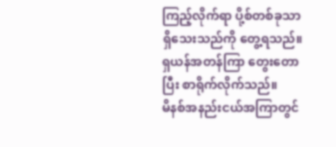ကြည့်လိုက်ရာ ပို့စ်တစ်ခုသာ ရှိသေးသည်ကို တွေ့ရသည်။
ရှယန်အတန်ကြာ တွေးတောပြီး စာရိုက်လိုက်သည်။
မိနစ်အနည်းငယ်အကြာတွင်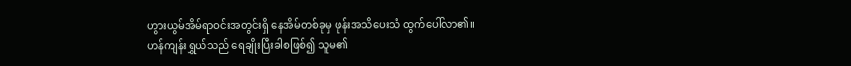ဟွားယွမ်အိမ်ရာဝင်းအတွင်းရှိ နေအိမ်တစ်ခုမှ ဖုန်းအသိပေးသံ ထွက်ပေါ်လာ၏။
ဟန်ကျန်းရွှယ်သည် ရေချိုးပြီးခါစဖြစ်၍ သူမ၏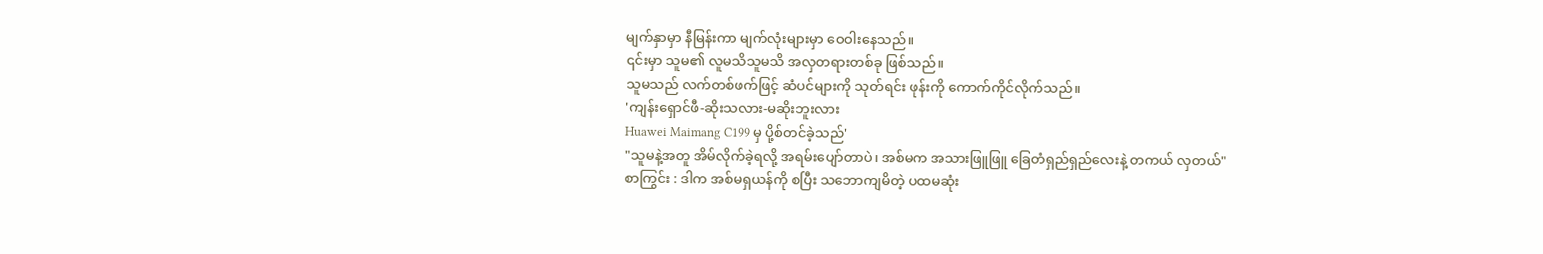မျက်နှာမှာ နီမြန်းကာ မျက်လုံးများမှာ ဝေဝါးနေသည်။
၎င်းမှာ သူမ၏ လူမသိသူမသိ အလှတရားတစ်ခု ဖြစ်သည်။
သူမသည် လက်တစ်ဖက်ဖြင့် ဆံပင်များကို သုတ်ရင်း ဖုန်းကို ကောက်ကိုင်လိုက်သည်။
'ကျန်းရှောင်ဖီ-ဆိုးသလား-မဆိုးဘူးလား
Huawei Maimang C199 မှ ပို့စ်တင်ခဲ့သည်'
"သူမနဲ့အတူ အိမ်လိုက်ခဲ့ရလို့ အရမ်းပျော်တာပဲ၊ အစ်မက အသားဖြူဖြူ ခြေတံရှည်ရှည်လေးနဲ့ တကယ် လှတယ်"
စာကြွင်း : ဒါက အစ်မရှယန်ကို စပြီး သဘောကျမိတဲ့ ပထမဆုံး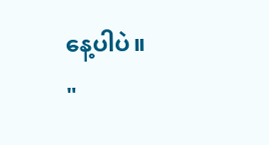နေ့ပါပဲ။
"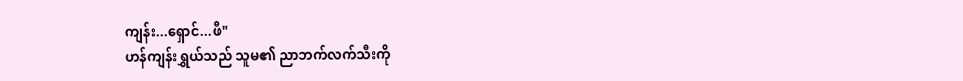ကျန်း...ရှောင်...ဖီ"
ဟန်ကျန်းရွှယ်သည် သူမ၏ ညာဘက်လက်သီးကို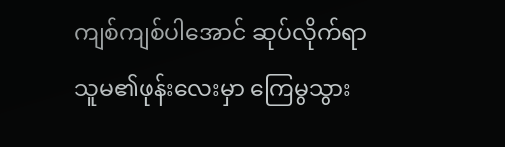ကျစ်ကျစ်ပါအောင် ဆုပ်လိုက်ရာ သူမ၏ဖုန်းလေးမှာ ကြေမွသွား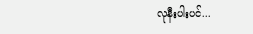လုနီးပါးပင်...